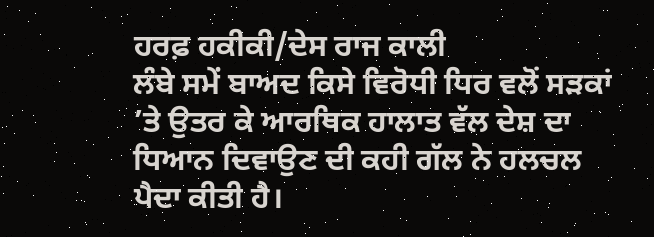ਹਰਫ਼ ਹਕੀਕੀ/ਦੇਸ ਰਾਜ ਕਾਲੀ
ਲੰਬੇ ਸਮੇਂ ਬਾਅਦ ਕਿਸੇ ਵਿਰੋਧੀ ਧਿਰ ਵਲੋਂ ਸੜਕਾਂ ’ਤੇ ਉਤਰ ਕੇ ਆਰਥਿਕ ਹਾਲਾਤ ਵੱਲ ਦੇਸ਼ ਦਾ ਧਿਆਨ ਦਿਵਾਉਣ ਦੀ ਕਹੀ ਗੱਲ ਨੇ ਹਲਚਲ ਪੈਦਾ ਕੀਤੀ ਹੈ।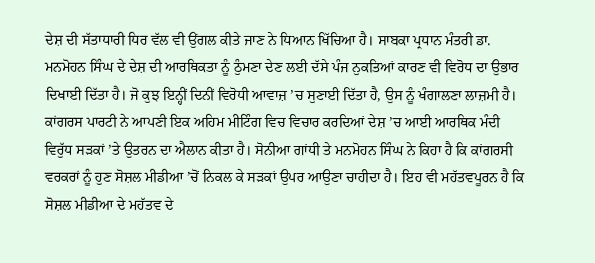ਦੇਸ਼ ਦੀ ਸੱਤਾਧਾਰੀ ਧਿਰ ਵੱਲ ਵੀ ਉਂਗਲ ਕੀਤੇ ਜਾਣ ਨੇ ਧਿਆਨ ਖਿੱਚਿਆ ਹੈ। ਸਾਬਕਾ ਪ੍ਰਧਾਨ ਮੰਤਰੀ ਡਾ. ਮਨਮੋਹਨ ਸਿੰਘ ਦੇ ਦੇਸ਼ ਦੀ ਆਰਥਿਕਤਾ ਨੂੰ ਠੁੰਮਣਾ ਦੇਣ ਲਈ ਦੱਸੇ ਪੰਜ ਨੁਕਤਿਆਂ ਕਾਰਣ ਵੀ ਵਿਰੋਧ ਦਾ ਉਭਾਰ ਦਿਖਾਈ ਦਿੱਤਾ ਹੈ। ਜੋ ਕੁਝ ਇਨ੍ਹੀਂ ਦਿਨੀਂ ਵਿਰੋਧੀ ਆਵਾਜ਼ ’ਚ ਸੁਣਾਈ ਦਿੱਤਾ ਹੈ, ਉਸ ਨੂੰ ਖੰਗਾਲਣਾ ਲਾਜ਼ਮੀ ਹੈ।
ਕਾਂਗਰਸ ਪਾਰਟੀ ਨੇ ਆਪਣੀ ਇਕ ਅਹਿਮ ਮੀਟਿੰਗ ਵਿਚ ਵਿਚਾਰ ਕਰਦਿਆਂ ਦੇਸ਼ ’ਚ ਆਈ ਆਰਥਿਕ ਮੰਦੀ ਵਿਰੁੱਧ ਸੜਕਾਂ ’ਤੇ ਉਤਰਨ ਦਾ ਐਲਾਨ ਕੀਤਾ ਹੈ। ਸੋਨੀਆ ਗਾਂਧੀ ਤੇ ਮਨਮੋਹਨ ਸਿੰਘ ਨੇ ਕਿਹਾ ਹੈ ਕਿ ਕਾਂਗਰਸੀ ਵਰਕਰਾਂ ਨੂੰ ਹੁਣ ਸੋਸ਼ਲ ਮੀਡੀਆ ’ਚੋਂ ਨਿਕਲ ਕੇ ਸੜਕਾਂ ਉਪਰ ਆਉਣਾ ਚਾਹੀਦਾ ਹੈ। ਇਹ ਵੀ ਮਹੱਤਵਪੂਰਨ ਹੈ ਕਿ ਸੋਸ਼ਲ ਮੀਡੀਆ ਦੇ ਮਹੱਤਵ ਦੇ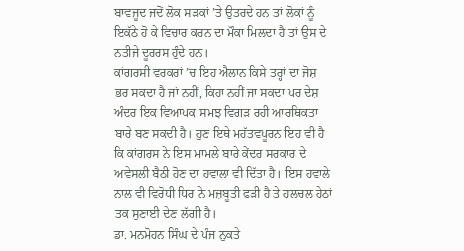ਬਾਵਜੂਦ ਜਦੋਂ ਲੋਕ ਸੜਕਾਂ ’ਤੇ ਉਤਰਦੇ ਹਨ ਤਾਂ ਲੋਕਾਂ ਨੂੰ ਇਕੱਠੇ ਹੋ ਕੇ ਵਿਚਾਰ ਕਰਨ ਦਾ ਮੌਕਾ ਮਿਲਦਾ ਹੈ ਤਾਂ ਉਸ ਦੇ ਨਤੀਜੇ ਦੂਰਰਸ ਹੁੰਦੇ ਹਨ।
ਕਾਂਗਰਸੀ ਵਰਕਰਾਂ ’ਚ ਇਹ ਐਲਾਨ ਕਿਸੇ ਤਰ੍ਹਾਂ ਦਾ ਜੋਸ਼ ਭਰ ਸਕਦਾ ਹੈ ਜਾਂ ਨਹੀਂ, ਕਿਹਾ ਨਹੀਂ ਜਾ ਸਕਦਾ ਪਰ ਦੇਸ਼ ਅੰਦਰ ਇਕ ਵਿਆਪਕ ਸਮਝ ਵਿਗੜ ਰਹੀ ਆਰਥਿਕਤਾ ਬਾਰੇ ਬਣ ਸਕਦੀ ਹੈ। ਹੁਣ ਇਥੇ ਮਹੱਤਵਪੂਰਨ ਇਹ ਵੀ ਹੈ ਕਿ ਕਾਂਗਰਸ ਨੇ ਇਸ ਮਾਮਲੇ ਬਾਰੇ ਕੇਂਦਰ ਸਰਕਾਰ ਦੇ ਅਵੇਸਲੀ ਬੈਠੀ ਹੋਣ ਦਾ ਹਵਾਲਾ ਵੀ ਦਿੱਤਾ ਹੈ। ਇਸ ਹਵਾਲੇ ਨਾਲ ਵੀ ਵਿਰੋਧੀ ਧਿਰ ਨੇ ਮਜ਼ਬੂਤੀ ਫੜੀ ਹੈ ਤੇ ਹਲਚਲ ਹੇਠਾਂ ਤਕ ਸੁਣਾਈ ਦੇਣ ਲੱਗੀ ਹੈ।
ਡਾ. ਮਨਮੋਹਨ ਸਿੰਘ ਦੇ ਪੰਜ ਨੁਕਤੇ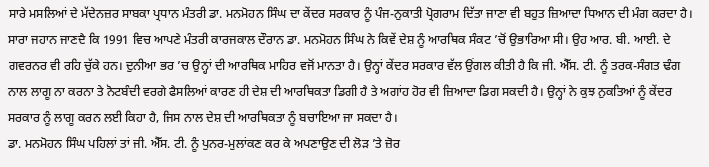ਸਾਰੇ ਮਸਲਿਆਂ ਦੇ ਮੱਦੇਨਜ਼ਰ ਸਾਬਕਾ ਪ੍ਰਧਾਨ ਮੰਤਰੀ ਡਾ. ਮਨਮੋਹਨ ਸਿੰਘ ਦਾ ਕੇਂਦਰ ਸਰਕਾਰ ਨੂੰ ਪੰਜ-ਨੁਕਾਤੀ ਪ੍ਰੋਗਰਾਮ ਦਿੱਤਾ ਜਾਣਾ ਵੀ ਬਹੁਤ ਜ਼ਿਆਦਾ ਧਿਆਨ ਦੀ ਮੰਗ ਕਰਦਾ ਹੈ। ਸਾਰਾ ਜਹਾਨ ਜਾਣਦੈ ਕਿ 1991 ਵਿਚ ਆਪਣੇ ਮੰਤਰੀ ਕਾਰਜਕਾਲ ਦੌਰਾਨ ਡਾ. ਮਨਮੋਹਨ ਸਿੰਘ ਨੇ ਕਿਵੇਂ ਦੇਸ਼ ਨੂੰ ਆਰਥਿਕ ਸੰਕਟ ’ਚੋਂ ਉਭਾਰਿਆ ਸੀ। ਉਹ ਆਰ. ਬੀ. ਆਈ. ਦੇ ਗਵਰਨਰ ਵੀ ਰਹਿ ਚੁੱਕੇ ਹਨ। ਦੁਨੀਆ ਭਰ ’ਚ ਉਨ੍ਹਾਂ ਦੀ ਆਰਥਿਕ ਮਾਹਿਰ ਵਜੋਂ ਮਾਨਤਾ ਹੈ। ਉਨ੍ਹਾਂ ਕੇਂਦਰ ਸਰਕਾਰ ਵੱਲ ਉਂਗਲ ਕੀਤੀ ਹੈ ਕਿ ਜੀ. ਐੱਸ. ਟੀ. ਨੂੰ ਤਰਕ-ਸੰਗਤ ਢੰਗ ਨਾਲ ਲਾਗੂ ਨਾ ਕਰਨਾ ਤੇ ਨੋਟਬੰਦੀ ਵਰਗੇ ਫੈਸਲਿਆਂ ਕਾਰਣ ਹੀ ਦੇਸ਼ ਦੀ ਆਰਥਿਕਤਾ ਡਿਗੀ ਹੈ ਤੇ ਅਗਾਂਹ ਹੋਰ ਵੀ ਜ਼ਿਆਦਾ ਡਿਗ ਸਕਦੀ ਹੈ। ਉਨ੍ਹਾਂ ਨੇ ਕੁਝ ਨੁਕਤਿਆਂ ਨੂੰ ਕੇਂਦਰ ਸਰਕਾਰ ਨੂੰ ਲਾਗੂ ਕਰਨ ਲਈ ਕਿਹਾ ਹੈ, ਜਿਸ ਨਾਲ ਦੇਸ਼ ਦੀ ਆਰਥਿਕਤਾ ਨੂੰ ਬਚਾਇਆ ਜਾ ਸਕਦਾ ਹੈ।
ਡਾ. ਮਨਮੋਹਨ ਸਿੰਘ ਪਹਿਲਾਂ ਤਾਂ ਜੀ. ਐੱਸ. ਟੀ. ਨੂੰ ਪੁਨਰ-ਮੁਲਾਂਕਣ ਕਰ ਕੇ ਅਪਣਾਉਣ ਦੀ ਲੋੜ ’ਤੇ ਜ਼ੋਰ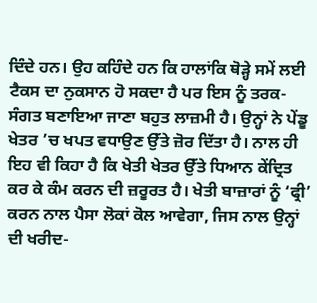ਦਿੰਦੇ ਹਨ। ਉਹ ਕਹਿੰਦੇ ਹਨ ਕਿ ਹਾਲਾਂਕਿ ਥੋੜ੍ਹੇ ਸਮੇਂ ਲਈ ਟੈਕਸ ਦਾ ਨੁਕਸਾਨ ਹੋ ਸਕਦਾ ਹੈ ਪਰ ਇਸ ਨੂੰ ਤਰਕ-ਸੰਗਤ ਬਣਾਇਆ ਜਾਣਾ ਬਹੁਤ ਲਾਜ਼ਮੀ ਹੈ। ਉਨ੍ਹਾਂ ਨੇ ਪੇਂਡੂ ਖੇਤਰ ’ਚ ਖਪਤ ਵਧਾਉਣ ਉੱਤੇ ਜ਼ੋਰ ਦਿੱਤਾ ਹੈ। ਨਾਲ ਹੀ ਇਹ ਵੀ ਕਿਹਾ ਹੈ ਕਿ ਖੇਤੀ ਖੇਤਰ ਉੱਤੇ ਧਿਆਨ ਕੇਂਦ੍ਰਿਤ ਕਰ ਕੇ ਕੰਮ ਕਰਨ ਦੀ ਜ਼ਰੂਰਤ ਹੈ। ਖੇਤੀ ਬਾਜ਼ਾਰਾਂ ਨੂੰ ‘ਫ੍ਰੀ’ ਕਰਨ ਨਾਲ ਪੈਸਾ ਲੋਕਾਂ ਕੋਲ ਆਵੇਗਾ, ਜਿਸ ਨਾਲ ਉਨ੍ਹਾਂ ਦੀ ਖਰੀਦ-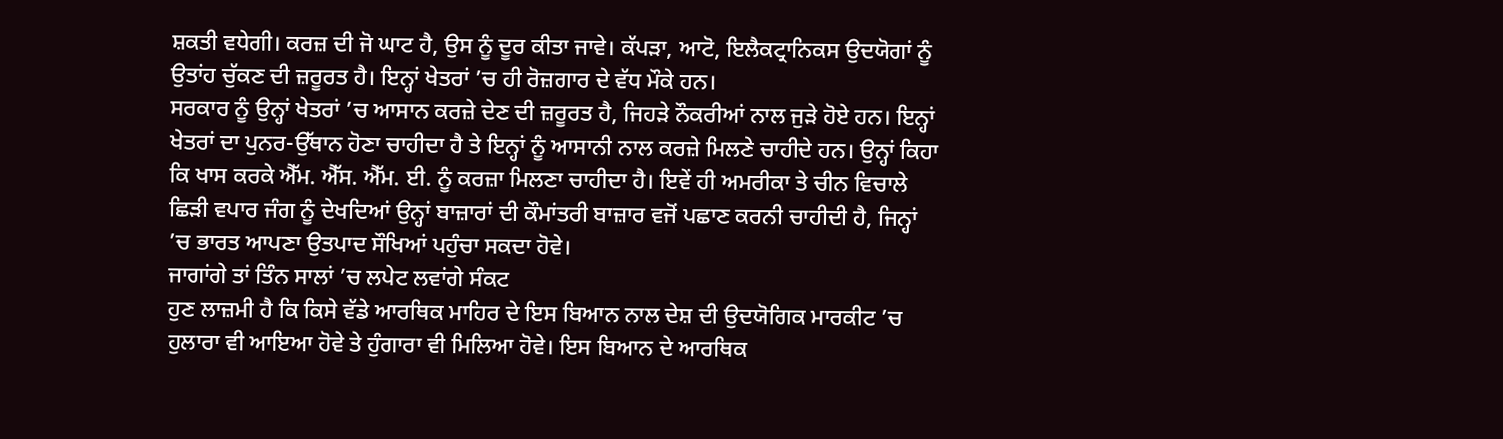ਸ਼ਕਤੀ ਵਧੇਗੀ। ਕਰਜ਼ ਦੀ ਜੋ ਘਾਟ ਹੈ, ਉਸ ਨੂੰ ਦੂਰ ਕੀਤਾ ਜਾਵੇ। ਕੱਪੜਾ, ਆਟੋ, ਇਲੈਕਟ੍ਰਾਨਿਕਸ ਉਦਯੋਗਾਂ ਨੂੰ ਉਤਾਂਹ ਚੁੱਕਣ ਦੀ ਜ਼ਰੂਰਤ ਹੈ। ਇਨ੍ਹਾਂ ਖੇਤਰਾਂ ’ਚ ਹੀ ਰੋਜ਼ਗਾਰ ਦੇ ਵੱਧ ਮੌਕੇ ਹਨ।
ਸਰਕਾਰ ਨੂੰ ਉਨ੍ਹਾਂ ਖੇਤਰਾਂ ’ਚ ਆਸਾਨ ਕਰਜ਼ੇ ਦੇਣ ਦੀ ਜ਼ਰੂਰਤ ਹੈ, ਜਿਹੜੇ ਨੌਕਰੀਆਂ ਨਾਲ ਜੁੜੇ ਹੋਏ ਹਨ। ਇਨ੍ਹਾਂ ਖੇਤਰਾਂ ਦਾ ਪੁਨਰ-ਉੱਥਾਨ ਹੋਣਾ ਚਾਹੀਦਾ ਹੈ ਤੇ ਇਨ੍ਹਾਂ ਨੂੰ ਆਸਾਨੀ ਨਾਲ ਕਰਜ਼ੇ ਮਿਲਣੇ ਚਾਹੀਦੇ ਹਨ। ਉਨ੍ਹਾਂ ਕਿਹਾ ਕਿ ਖਾਸ ਕਰਕੇ ਐੱਮ. ਐੱਸ. ਐੱਮ. ਈ. ਨੂੰ ਕਰਜ਼ਾ ਮਿਲਣਾ ਚਾਹੀਦਾ ਹੈ। ਇਵੇਂ ਹੀ ਅਮਰੀਕਾ ਤੇ ਚੀਨ ਵਿਚਾਲੇ ਛਿੜੀ ਵਪਾਰ ਜੰਗ ਨੂੰ ਦੇਖਦਿਆਂ ਉਨ੍ਹਾਂ ਬਾਜ਼ਾਰਾਂ ਦੀ ਕੌਮਾਂਤਰੀ ਬਾਜ਼ਾਰ ਵਜੋਂ ਪਛਾਣ ਕਰਨੀ ਚਾਹੀਦੀ ਹੈ, ਜਿਨ੍ਹਾਂ ’ਚ ਭਾਰਤ ਆਪਣਾ ਉਤਪਾਦ ਸੌਖਿਆਂ ਪਹੁੰਚਾ ਸਕਦਾ ਹੋਵੇ।
ਜਾਗਾਂਗੇ ਤਾਂ ਤਿੰਨ ਸਾਲਾਂ ’ਚ ਲਪੇਟ ਲਵਾਂਗੇ ਸੰਕਟ
ਹੁਣ ਲਾਜ਼ਮੀ ਹੈ ਕਿ ਕਿਸੇ ਵੱਡੇ ਆਰਥਿਕ ਮਾਹਿਰ ਦੇ ਇਸ ਬਿਆਨ ਨਾਲ ਦੇਸ਼ ਦੀ ਉਦਯੋਗਿਕ ਮਾਰਕੀਟ ’ਚ ਹੁਲਾਰਾ ਵੀ ਆਇਆ ਹੋਵੇ ਤੇ ਹੁੰਗਾਰਾ ਵੀ ਮਿਲਿਆ ਹੋਵੇ। ਇਸ ਬਿਆਨ ਦੇ ਆਰਥਿਕ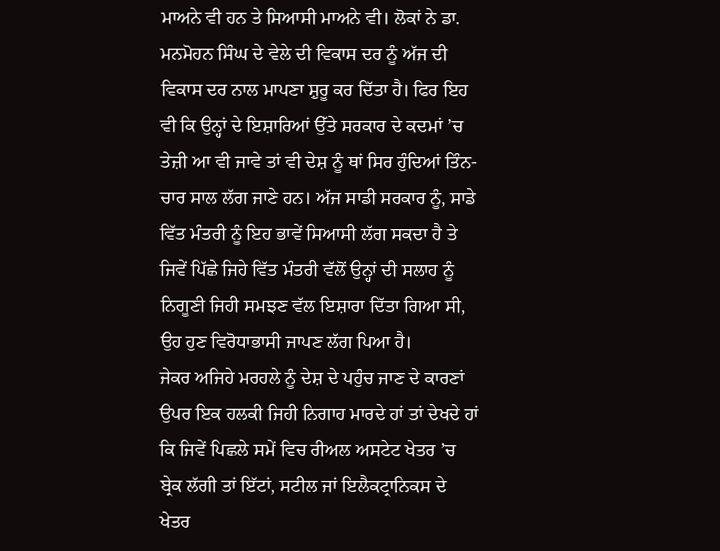ਮਾਅਨੇ ਵੀ ਹਨ ਤੇ ਸਿਆਸੀ ਮਾਅਨੇ ਵੀ। ਲੋਕਾਂ ਨੇ ਡਾ. ਮਨਮੋਹਨ ਸਿੰਘ ਦੇ ਵੇਲੇ ਦੀ ਵਿਕਾਸ ਦਰ ਨੂੰ ਅੱਜ ਦੀ ਵਿਕਾਸ ਦਰ ਨਾਲ ਮਾਪਣਾ ਸ਼ੁਰੂ ਕਰ ਦਿੱਤਾ ਹੈ। ਫਿਰ ਇਹ ਵੀ ਕਿ ਉਨ੍ਹਾਂ ਦੇ ਇਸ਼ਾਰਿਆਂ ਉੱਤੇ ਸਰਕਾਰ ਦੇ ਕਦਮਾਂ ’ਚ ਤੇਜ਼ੀ ਆ ਵੀ ਜਾਵੇ ਤਾਂ ਵੀ ਦੇਸ਼ ਨੂੰ ਥਾਂ ਸਿਰ ਹੁੰਦਿਆਂ ਤਿੰਨ-ਚਾਰ ਸਾਲ ਲੱਗ ਜਾਣੇ ਹਨ। ਅੱਜ ਸਾਡੀ ਸਰਕਾਰ ਨੂੰ, ਸਾਡੇ ਵਿੱਤ ਮੰਤਰੀ ਨੂੰ ਇਹ ਭਾਵੇਂ ਸਿਆਸੀ ਲੱਗ ਸਕਦਾ ਹੈ ਤੇ ਜਿਵੇਂ ਪਿੱਛੇ ਜਿਹੇ ਵਿੱਤ ਮੰਤਰੀ ਵੱਲੋਂ ਉਨ੍ਹਾਂ ਦੀ ਸਲਾਹ ਨੂੰ ਨਿਗੂਣੀ ਜਿਹੀ ਸਮਝਣ ਵੱਲ ਇਸ਼ਾਰਾ ਦਿੱਤਾ ਗਿਆ ਸੀ, ਉਹ ਹੁਣ ਵਿਰੋਧਾਭਾਸੀ ਜਾਪਣ ਲੱਗ ਪਿਆ ਹੈ।
ਜੇਕਰ ਅਜਿਹੇ ਮਰਹਲੇ ਨੂੰ ਦੇਸ਼ ਦੇ ਪਹੁੰਚ ਜਾਣ ਦੇ ਕਾਰਣਾਂ ਉਪਰ ਇਕ ਹਲਕੀ ਜਿਹੀ ਨਿਗਾਹ ਮਾਰਦੇ ਹਾਂ ਤਾਂ ਦੇਖਦੇ ਹਾਂ ਕਿ ਜਿਵੇਂ ਪਿਛਲੇ ਸਮੇਂ ਵਿਚ ਰੀਅਲ ਅਸਟੇਟ ਖੇਤਰ ’ਚ ਬ੍ਰੇਕ ਲੱਗੀ ਤਾਂ ਇੱਟਾਂ, ਸਟੀਲ ਜਾਂ ਇਲੈਕਟ੍ਰਾਨਿਕਸ ਦੇ ਖੇਤਰ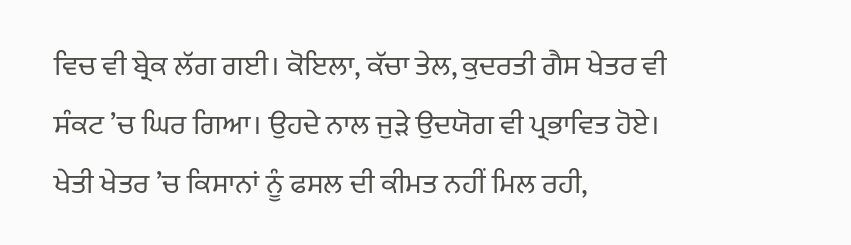ਵਿਚ ਵੀ ਬ੍ਰੇਕ ਲੱਗ ਗਈ। ਕੋਇਲਾ, ਕੱਚਾ ਤੇਲ, ਕੁਦਰਤੀ ਗੈਸ ਖੇਤਰ ਵੀ ਸੰਕਟ ’ਚ ਘਿਰ ਗਿਆ। ਉਹਦੇ ਨਾਲ ਜੁੜੇ ਉਦਯੋਗ ਵੀ ਪ੍ਰਭਾਵਿਤ ਹੋਏ। ਖੇਤੀ ਖੇਤਰ ’ਚ ਕਿਸਾਨਾਂ ਨੂੰ ਫਸਲ ਦੀ ਕੀਮਤ ਨਹੀਂ ਮਿਲ ਰਹੀ,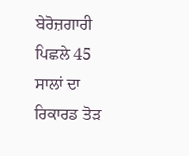ਬੇਰੋਜ਼ਗਾਰੀ ਪਿਛਲੇ 45 ਸਾਲਾਂ ਦਾ ਰਿਕਾਰਡ ਤੋੜ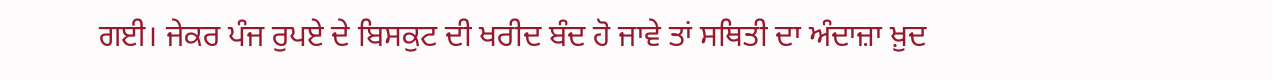ਗਈ। ਜੇਕਰ ਪੰਜ ਰੁਪਏ ਦੇ ਬਿਸਕੁਟ ਦੀ ਖਰੀਦ ਬੰਦ ਹੋ ਜਾਵੇ ਤਾਂ ਸਥਿਤੀ ਦਾ ਅੰਦਾਜ਼ਾ ਖ਼ੁਦ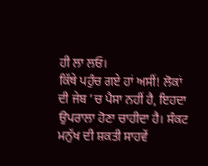ਹੀ ਲਾ ਲਓ।
ਕਿੱਥੇ ਪਹੁੰਚ ਗਏ ਹਾਂ ਅਸੀਂ! ਲੋਕਾਂ ਦੀ ਜੇਬ ’ਚ ਪੈਸਾ ਨਹੀਂ ਹੈ, ਇਹਦਾ ਉਪਰਾਲਾ ਹੋਣਾ ਚਾਹੀਦਾ ਹੈ। ਸੰਕਟ ਮਨੁੱਖ ਦੀ ਸ਼ਕਤੀ ਸਾਹਵੇਂ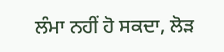ਲੰਮਾ ਨਹੀਂ ਹੋ ਸਕਦਾ, ਲੋੜ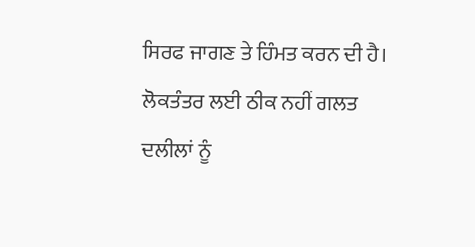ਸਿਰਫ ਜਾਗਣ ਤੇ ਹਿੰਮਤ ਕਰਨ ਦੀ ਹੈ।
ਲੋਕਤੰਤਰ ਲਈ ਠੀਕ ਨਹੀਂ ਗਲਤ ਦਲੀਲਾਂ ਨੂੰ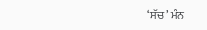‘ਸੱਚ’ ਮੰਨ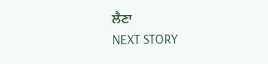ਲੈਣਾ
NEXT STORY